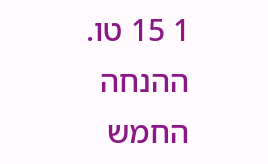1 15 טו. ההנחה החמש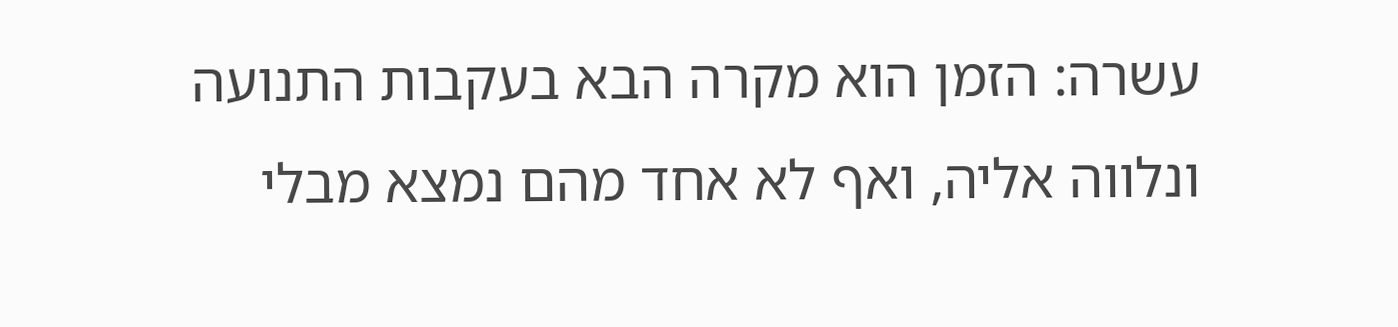עשרה: הזמן הוא מקרה הבא בעקבות התנועה ונלווה אליה, ואף לא אחד מהם נמצא מבלי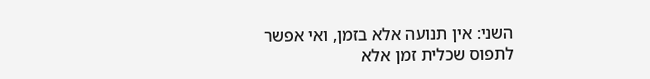השני: אין תנועה אלא בזמן, ואי אפשר לתפוס שכלית זמן אלא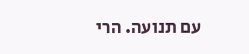עם תנועה. הרי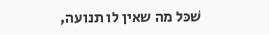שׁכּל מה שאין לו תנועה,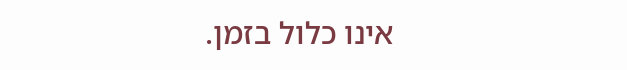אינו כלול בזמן.